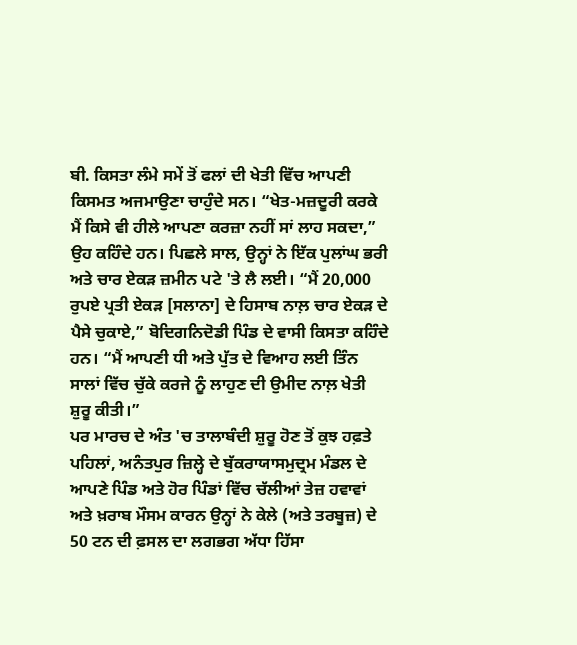ਬੀ. ਕਿਸਤਾ ਲੰਮੇ ਸਮੇਂ ਤੋਂ ਫਲਾਂ ਦੀ ਖੇਤੀ ਵਿੱਚ ਆਪਣੀ ਕਿਸਮਤ ਅਜਮਾਉਣਾ ਚਾਹੁੰਦੇ ਸਨ। “ਖੇਤ-ਮਜ਼ਦੂਰੀ ਕਰਕੇ ਮੈਂ ਕਿਸੇ ਵੀ ਹੀਲੇ ਆਪਣਾ ਕਰਜ਼ਾ ਨਹੀਂ ਸਾਂ ਲਾਹ ਸਕਦਾ,” ਉਹ ਕਹਿੰਦੇ ਹਨ। ਪਿਛਲੇ ਸਾਲ, ਉਨ੍ਹਾਂ ਨੇ ਇੱਕ ਪੁਲਾਂਘ ਭਰੀ ਅਤੇ ਚਾਰ ਏਕੜ ਜ਼ਮੀਨ ਪਟੇ 'ਤੇ ਲੈ ਲਈ। “ਮੈਂ 20,000 ਰੁਪਏ ਪ੍ਰਤੀ ਏਕੜ [ਸਲਾਨਾ] ਦੇ ਹਿਸਾਬ ਨਾਲ਼ ਚਾਰ ਏਕੜ ਦੇ ਪੈਸੇ ਚੁਕਾਏ,” ਬੋਦਿਗਨਿਦੋਡੀ ਪਿੰਡ ਦੇ ਵਾਸੀ ਕਿਸਤਾ ਕਹਿੰਦੇ ਹਨ। “ਮੈਂ ਆਪਣੀ ਧੀ ਅਤੇ ਪੁੱਤ ਦੇ ਵਿਆਹ ਲਈ ਤਿੰਨ ਸਾਲਾਂ ਵਿੱਚ ਚੁੱਕੇ ਕਰਜੇ ਨੂੰ ਲਾਹੁਣ ਦੀ ਉਮੀਦ ਨਾਲ਼ ਖੇਤੀ ਸ਼ੁਰੂ ਕੀਤੀ।”
ਪਰ ਮਾਰਚ ਦੇ ਅੰਤ 'ਚ ਤਾਲਾਬੰਦੀ ਸ਼ੁਰੂ ਹੋਣ ਤੋਂ ਕੁਝ ਹਫ਼ਤੇ ਪਹਿਲਾਂ, ਅਨੰਤਪੁਰ ਜ਼ਿਲ੍ਹੇ ਦੇ ਬੁੱਕਰਾਯਾਸਮੁਦ੍ਰਮ ਮੰਡਲ ਦੇ ਆਪਣੇ ਪਿੰਡ ਅਤੇ ਹੋਰ ਪਿੰਡਾਂ ਵਿੱਚ ਚੱਲੀਆਂ ਤੇਜ਼ ਹਵਾਵਾਂ ਅਤੇ ਖ਼ਰਾਬ ਮੌਸਮ ਕਾਰਨ ਉਨ੍ਹਾਂ ਨੇ ਕੇਲੇ (ਅਤੇ ਤਰਬੂਜ਼) ਦੇ 50 ਟਨ ਦੀ ਫ਼ਸਲ ਦਾ ਲਗਭਗ ਅੱਧਾ ਹਿੱਸਾ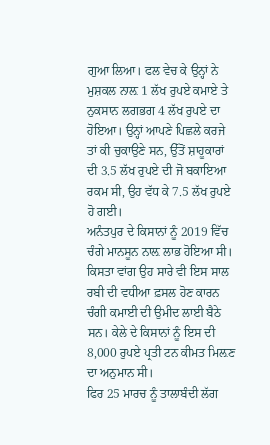ਗੁਆ ਲਿਆ। ਫਲ ਵੇਚ ਕੇ ਉਨ੍ਹਾਂ ਨੇ ਮੁਸ਼ਕਲ ਨਾਲ਼ 1 ਲੱਖ ਰੁਪਏ ਕਮਾਏ ਤੇ ਨੁਕਸਾਨ ਲਗਭਗ 4 ਲੱਖ ਰੁਪਏ ਦਾ ਹੋਇਆ। ਉਨ੍ਹਾਂ ਆਪਣੇ ਪਿਛਲੇ ਕਰਜੇ ਤਾਂ ਕੀ ਚੁਕਾਉਣੇ ਸਨ, ਉੱਤੋਂ ਸ਼ਾਹੂਕਾਰਾਂ ਦੀ 3.5 ਲੱਖ ਰੁਪਏ ਦੀ ਜੋ ਬਕਾਇਆ ਰਕਮ ਸੀ, ਉਹ ਵੱਧ ਕੇ 7.5 ਲੱਖ ਰੁਪਏ ਹੋ ਗਈ।
ਅਨੰਤਪੁਰ ਦੇ ਕਿਸਾਨਾਂ ਨੂੰ 2019 ਵਿੱਚ ਚੰਗੇ ਮਾਨਸੂਨ ਨਾਲ਼ ਲਾਭ ਹੋਇਆ ਸੀ। ਕਿਸਤਾ ਵਾਂਗ ਉਹ ਸਾਰੇ ਵੀ ਇਸ ਸਾਲ ਰਬੀ ਦੀ ਵਧੀਆ ਫ਼ਸਲ ਹੋਣ ਕਾਰਨ ਚੰਗੀ ਕਮਾਈ ਦੀ ਉਮੀਦ ਲਾਈ ਬੈਠੇ ਸਨ। ਕੇਲੇ ਦੇ ਕਿਸਾਨਾਂ ਨੂੰ ਇਸ ਦੀ 8,000 ਰੁਪਏ ਪ੍ਰਤੀ ਟਨ ਕੀਮਤ ਮਿਲ਼ਣ ਦਾ ਅਨੁਮਾਨ ਸੀ।
ਫਿਰ 25 ਮਾਰਚ ਨੂੰ ਤਾਲਾਬੰਦੀ ਲੱਗ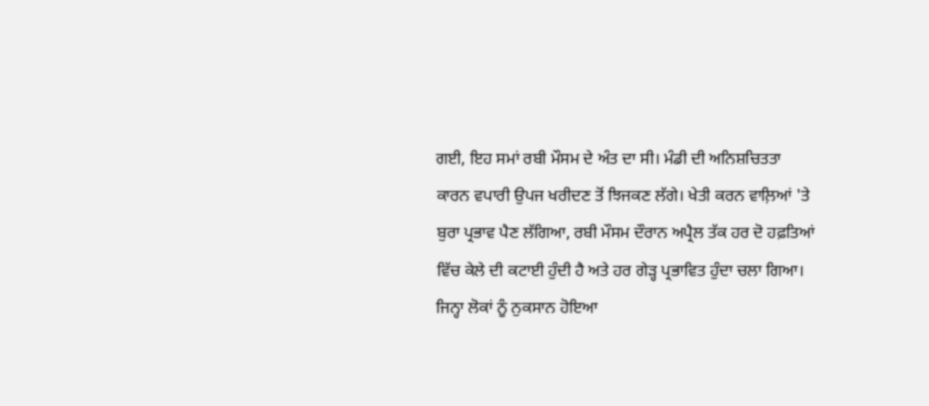ਗਈ, ਇਹ ਸਮਾਂ ਰਬੀ ਮੌਸਮ ਦੇ ਅੰਤ ਦਾ ਸੀ। ਮੰਡੀ ਦੀ ਅਨਿਸ਼ਚਿਤਤਾ ਕਾਰਨ ਵਪਾਰੀ ਉਪਜ ਖਰੀਦਣ ਤੋਂ ਝਿਜਕਣ ਲੱਗੇ। ਖੇਤੀ ਕਰਨ ਵਾਲ਼ਿਆਂ 'ਤੇ ਬੁਰਾ ਪ੍ਰਭਾਵ ਪੈਣ ਲੱਗਿਆ, ਰਬੀ ਮੌਸਮ ਦੌਰਾਨ ਅਪ੍ਰੈਲ ਤੱਕ ਹਰ ਦੋ ਹਫ਼ਤਿਆਂ ਵਿੱਚ ਕੇਲੇ ਦੀ ਕਟਾਈ ਹੁੰਦੀ ਹੈ ਅਤੇ ਹਰ ਗੇੜ੍ਹ ਪ੍ਰਭਾਵਿਤ ਹੁੰਦਾ ਚਲਾ ਗਿਆ।
ਜਿਨ੍ਹਾ ਲੋਕਾਂ ਨੂੰ ਨੁਕਸਾਨ ਹੋਇਆ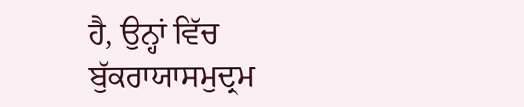ਹੈ, ਉਨ੍ਹਾਂ ਵਿੱਚ ਬੁੱਕਰਾਯਾਸਮੁਦ੍ਰਮ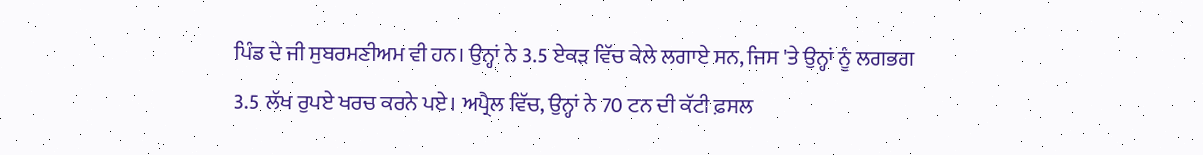ਪਿੰਡ ਦੇ ਜੀ ਸੁਬਰਮਣੀਅਮ ਵੀ ਹਨ। ਉਨ੍ਹਾਂ ਨੇ 3.5 ਏਕੜ ਵਿੱਚ ਕੇਲੇ ਲਗਾਏ ਸਨ, ਜਿਸ 'ਤੇ ਉਨ੍ਹਾਂ ਨੂੰ ਲਗਭਗ 3.5 ਲੱਖ ਰੁਪਏ ਖਰਚ ਕਰਨੇ ਪਏ। ਅਪ੍ਰੈਲ ਵਿੱਚ, ਉਨ੍ਹਾਂ ਨੇ 70 ਟਨ ਦੀ ਕੱਟੀ ਫ਼ਸਲ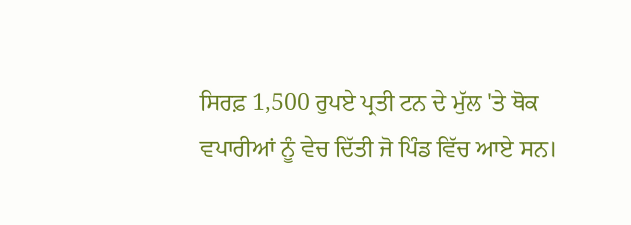ਸਿਰਫ਼ 1,500 ਰੁਪਏ ਪ੍ਰਤੀ ਟਨ ਦੇ ਮੁੱਲ 'ਤੇ ਥੋਕ ਵਪਾਰੀਆਂ ਨੂੰ ਵੇਚ ਦਿੱਤੀ ਜੋ ਪਿੰਡ ਵਿੱਚ ਆਏ ਸਨ।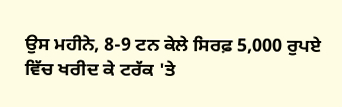ਉਸ ਮਹੀਨੇ, 8-9 ਟਨ ਕੇਲੇ ਸਿਰਫ਼ 5,000 ਰੁਪਏ ਵਿੱਚ ਖਰੀਦ ਕੇ ਟਰੱਕ 'ਤੇ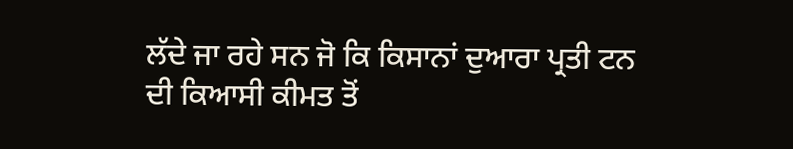ਲੱਦੇ ਜਾ ਰਹੇ ਸਨ ਜੋ ਕਿ ਕਿਸਾਨਾਂ ਦੁਆਰਾ ਪ੍ਰਤੀ ਟਨ ਦੀ ਕਿਆਸੀ ਕੀਮਤ ਤੋਂ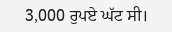3,000 ਰੁਪਏ ਘੱਟ ਸੀ।